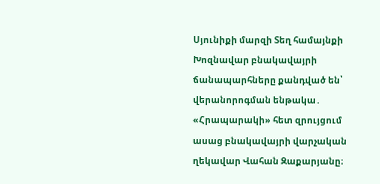Սյունիքի մարզի Տեղ համայնքի Խոզնավար բնակավայրի ճանապարհները քանդված են՝ վերանորոգման ենթակա․ «Հրապարակի» հետ զրույցում ասաց բնակավայրի վարչական ղեկավար Վահան Զաքարյանը։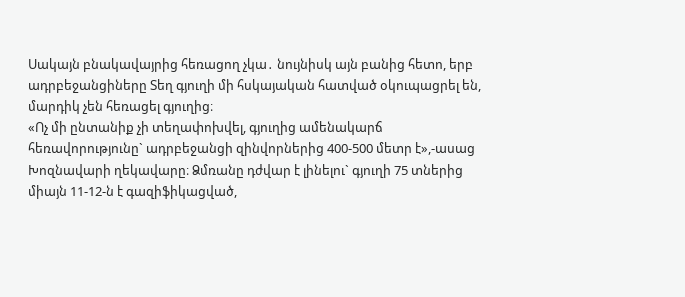Սակայն բնակավայրից հեռացող չկա․ նույնիսկ այն բանից հետո, երբ ադրբեջանցիները Տեղ գյուղի մի հսկայական հատված օկուպացրել են, մարդիկ չեն հեռացել գյուղից։
«Ոչ մի ընտանիք չի տեղափոխվել, գյուղից ամենակարճ հեռավորությունը` ադրբեջանցի զինվորներից 400-500 մետր է»,-ասաց Խոզնավարի ղեկավարը։ Ձմռանը դժվար է լինելու` գյուղի 75 տներից միայն 11-12-ն է գազիֆիկացված,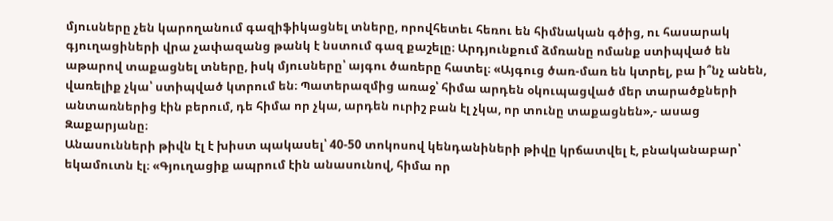մյուսները չեն կարողանում գազիֆիկացնել տները, որովհետեւ հեռու են հիմնական գծից, ու հասարակ գյուղացիների վրա չափազանց թանկ է նստում գազ քաշելը։ Արդյունքում ձմռանը ոմանք ստիպված են աթարով տաքացնել տները, իսկ մյուսները՝ այգու ծառերը հատել։ «Այգուց ծառ-մառ են կտրել, բա ի՞նչ անեն, վառելիք չկա՝ ստիպված կտրում են։ Պատերազմից առաջ՝ հիմա արդեն օկուպացված մեր տարածքների անտառներից էին բերում, դե հիմա որ չկա, արդեն ուրիշ բան էլ չկա, որ տունը տաքացնեն»,- ասաց Զաքարյանը։
Անասունների թիվն էլ է խիստ պակասել՝ 40-50 տոկոսով կենդանիների թիվը կրճատվել է, բնականաբար՝ եկամուտն էլ։ «Գյուղացիք ապրում էին անասունով, հիմա որ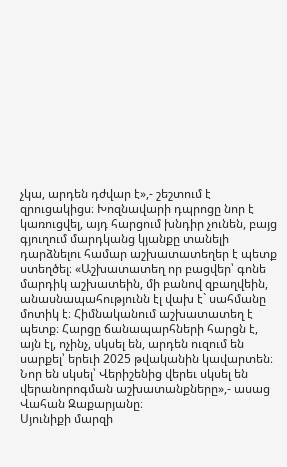չկա, արդեն դժվար է»,- շեշտում է զրուցակիցս։ Խոզնավարի դպրոցը նոր է կառուցվել, այդ հարցում խնդիր չունեն, բայց գյուղում մարդկանց կյանքը տանելի դարձնելու համար աշխատատեղեր է պետք ստեղծել։ «Աշխատատեղ որ բացվեր՝ գոնե մարդիկ աշխատեին, մի բանով զբաղվեին, անասնապահությունն էլ վախ է` սահմանը մոտիկ է։ Հիմնականում աշխատատեղ է պետք։ Հարցը ճանապարհների հարցն է, այն էլ, ոչինչ, սկսել են, արդեն ուզում են սարքել՝ երեւի 2025 թվականին կավարտեն։ Նոր են սկսել՝ Վերիշենից վերեւ սկսել են վերանորոգման աշխատանքները»,- ասաց Վահան Զաքարյանը։
Սյունիքի մարզի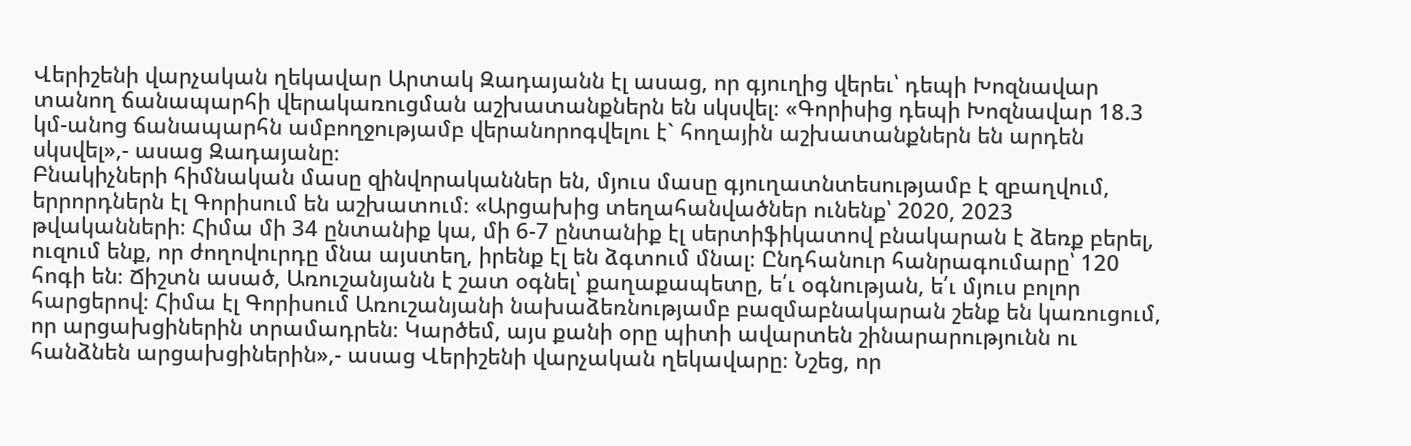Վերիշենի վարչական ղեկավար Արտակ Զադայանն էլ ասաց, որ գյուղից վերեւ՝ դեպի Խոզնավար տանող ճանապարհի վերակառուցման աշխատանքներն են սկսվել։ «Գորիսից դեպի Խոզնավար 18.3 կմ-անոց ճանապարհն ամբողջությամբ վերանորոգվելու է` հողային աշխատանքներն են արդեն սկսվել»,- ասաց Զադայանը։
Բնակիչների հիմնական մասը զինվորականներ են, մյուս մասը գյուղատնտեսությամբ է զբաղվում, երրորդներն էլ Գորիսում են աշխատում։ «Արցախից տեղահանվածներ ունենք՝ 2020, 2023 թվականների։ Հիմա մի 34 ընտանիք կա, մի 6-7 ընտանիք էլ սերտիֆիկատով բնակարան է ձեռք բերել, ուզում ենք, որ ժողովուրդը մնա այստեղ, իրենք էլ են ձգտում մնալ։ Ընդհանուր հանրագումարը՝ 120 հոգի են։ Ճիշտն ասած, Առուշանյանն է շատ օգնել՝ քաղաքապետը, ե՛ւ օգնության, ե՛ւ մյուս բոլոր հարցերով։ Հիմա էլ Գորիսում Առուշանյանի նախաձեռնությամբ բազմաբնակարան շենք են կառուցում, որ արցախցիներին տրամադրեն։ Կարծեմ, այս քանի օրը պիտի ավարտեն շինարարությունն ու հանձնեն արցախցիներին»,- ասաց Վերիշենի վարչական ղեկավարը։ Նշեց, որ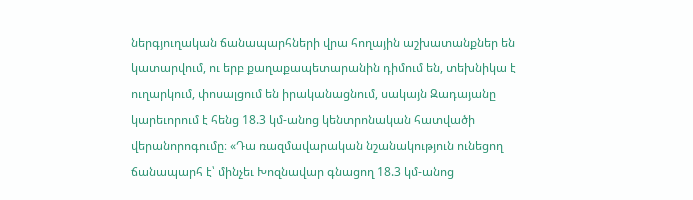ներգյուղական ճանապարհների վրա հողային աշխատանքներ են կատարվում, ու երբ քաղաքապետարանին դիմում են, տեխնիկա է ուղարկում, փոսալցում են իրականացնում, սակայն Զադայանը կարեւորում է հենց 18.3 կմ-անոց կենտրոնական հատվածի վերանորոգումը։ «Դա ռազմավարական նշանակություն ունեցող ճանապարհ է՝ մինչեւ Խոզնավար գնացող 18.3 կմ-անոց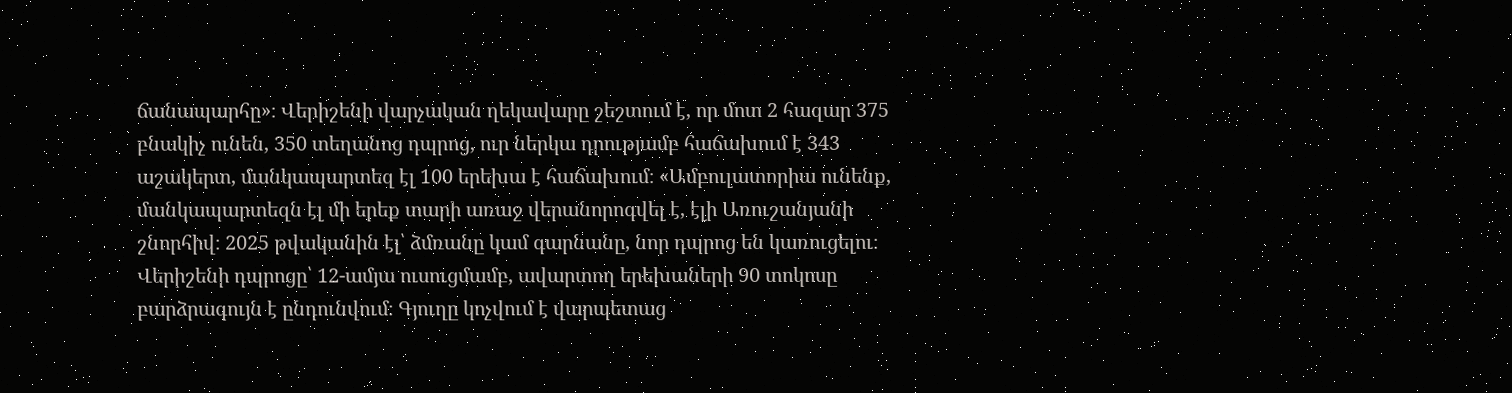ճանապարհը»։ Վերիշենի վարչական ղեկավարը շեշտում է, որ մոտ 2 հազար 375 բնակիչ ունեն, 350 տեղանոց դպրոց, ուր ներկա դրությամբ հաճախում է 343 աշակերտ, մանկապարտեզ էլ 100 երեխա է հաճախում։ «Ամբուլատորիա ունենք, մանկապարտեզն էլ մի երեք տարի առաջ վերանորոգվել է, էլի Առուշանյանի շնորհիվ։ 2025 թվականին էլ՝ ձմռանը կամ գարնանը, նոր դպրոց են կառուցելու։ Վերիշենի դպրոցը՝ 12-ամյա ուսուցմամբ, ավարտող երեխաների 90 տոկոսը բարձրագույն է ընդունվում։ Գյուղը կոչվում է վարպետաց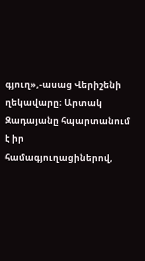գյուղ»,-ասաց Վերիշենի ղեկավարը։ Արտակ Զադայանը հպարտանում է իր համագյուղացիներով,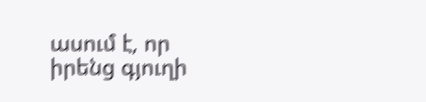ասում է, որ իրենց գյուղի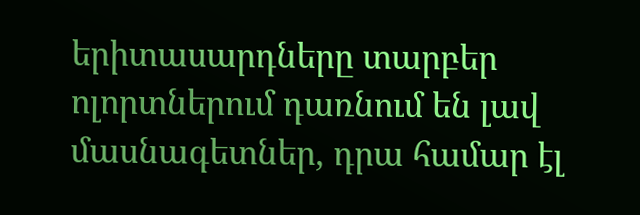երիտասարդները տարբեր ոլորտներում դառնում են լավ մասնագետներ, դրա համար էլ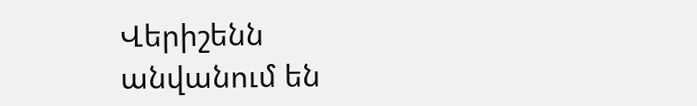Վերիշենն անվանում են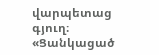վարպետաց գյուղ։ «Ցանկացած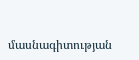մասնագիտության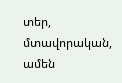տեր, մտավորական, ամեն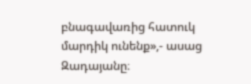բնագավառից հատուկ մարդիկ ունենք»,- ասաց Զադայանը։